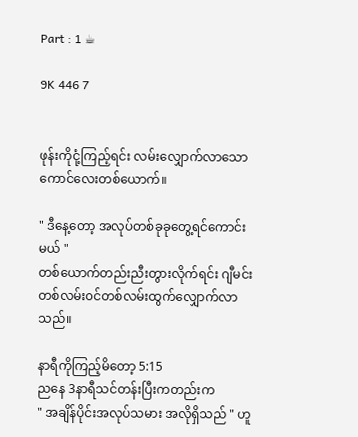Part : 1 ☕

9K 446 7


ဖုန်းကိုငုံ့ကြည့်ရင်း ‌‌လမ်းလျှောက်လာသောကောင်လေးတစ်ယောက်။

" ဒီနေ့တော့ အလုပ်တစ်ခုခုတွေ့ရင်ကောင်းမယ် "
တစ်ယောက်တည်းညီးတွားလိုက်ရင်း ဂျီမင်းတစ်လမ်း၀င်တစ်လမ်းထွက်လျှောက်လာသည်။

နာရီကိုကြည့်မိတော့ 5:15
ညနေ 3နာရီသင်တန်းပြီးကတည်းက
" အချိန်ပိုင်းအလုပ်သမား အလိုရှိသည် " ဟူ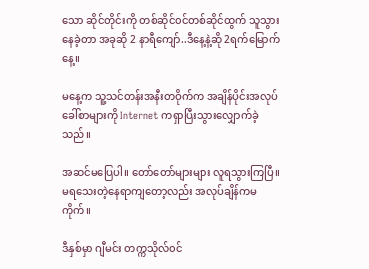သော ဆိုင်တိုင်းကို တစ်ဆိုင်၀င်တစ်ဆိုင်ထွက် သူသွားနေခဲ့တာ အခုဆို 2 နာရီကျော်..ဒီနေ့နဲ့ဆို 2ရက်မြောက်နေ့။

မနေ့က သူ့သင်တန်းအနီးတဝိုက်က အချိန်ပိုင်းအလုပ်ခေါ်စာများကို Internet ကရှာပြီးသွားလျှောက်ခဲ့သည်။

အဆင်‌မပြေပါ။ တော်တော်များများ လူရသွားကြပြီ။ မရသေးတဲ့နေရာကျတော့လည်း အလုပ်ချိန်ကမကိုက်။

ဒီနှစ်မှာ ဂျီမင်း တက္ကသိုလ်၀င်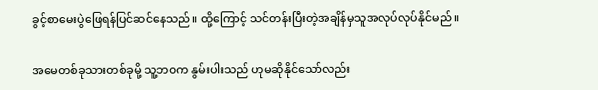ခွင့်စာမေးပွဲဖြေရန်ပြင်ဆင်နေသည်။ ထို့ကြောင့် သင်တန်းပြီးတဲ့အချိန်မှသူအလုပ်လုပ်နိုင်မည်။

အမေတစ်ခုသားတစ်ခုမို့ သူ့ဘ၀က နွမ်းပါးသည် ဟုမဆိုနိုင်သော်လည်း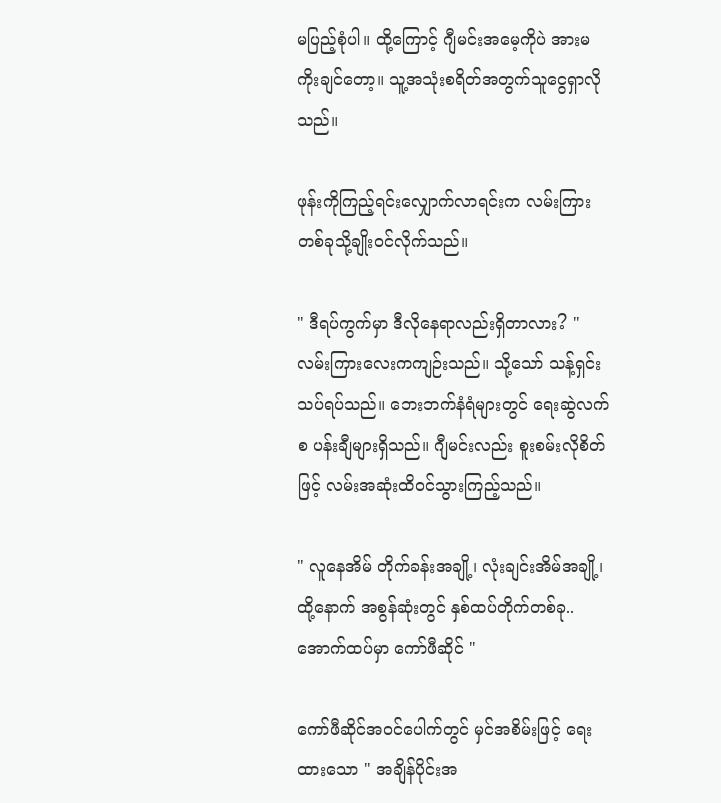မပြည့်စုံပါ။ ထို့ကြောင့် ဂျီမင်းအမေ့ကိုပဲ အားမကိုးချင်တော့။ သူ့အသုံးစရိတ်အတွက်သူငွေရှာလိုသည်။

ဖုန်းကိုကြည့်ရင်းလျှောက်လာရင်းက လမ်းကြားတစ်ခုသို့ချိုး၀င်လိုက်သည်။

" ဒီရပ်ကွက်မှာ ဒီလိုနေရာလည်းရှိတာလား? "
လမ်းကြားလေးကကျဉ်းသည်။ သို့သော် သန့်ရှင်းသပ်ရပ်သည်။ ဘေးဘက်နံရံများတွင် ရေးဆွဲလက်စ ပန်းချီများရှိသည်။ ဂျီမင်းလည်း စူးစမ်းလိုစိတ်ဖြင့် လမ်းအဆုံးထိ၀င်သွားကြည့်သည်။

" လူနေအိမ် တိုက်ခန်းအချို့၊ လုံးချင်းအိမ်အချို့‌၊ ထို့နောက် အစွန်ဆုံးတွင် နှစ်ထပ်တိုက်တစ်ခု..အောက်ထပ်မှာ ကော်ဖီဆိုင် "

ကော်ဖီဆိုင်အ၀င်ပေါက်တွင် မှင်အစိမ်းဖြင့် ရေးထားသော " အချိန်ပိုင်းအ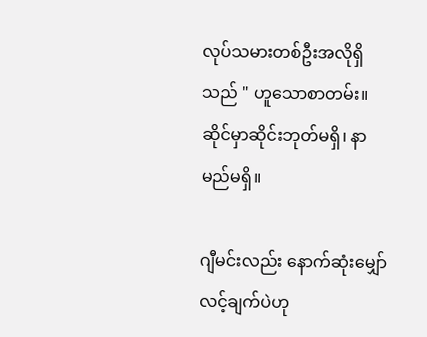လုပ်သမားတစ်ဦးအလိုရှိသည် " ဟူသောစာတမ်း။ ဆိုင်မှာဆိုင်းဘုတ်မရှိ၊ နာမည်မရှိ။

ဂျီမင်းလည်း နောက်ဆုံးမျှော်လင့်ချက်ပဲဟု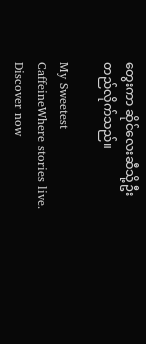တွေးကာ ဆိုင်လေးဆီသို့ဦးတည်လိုက်သည်။

My Sweetest CaffeineWhere stories live. Discover now